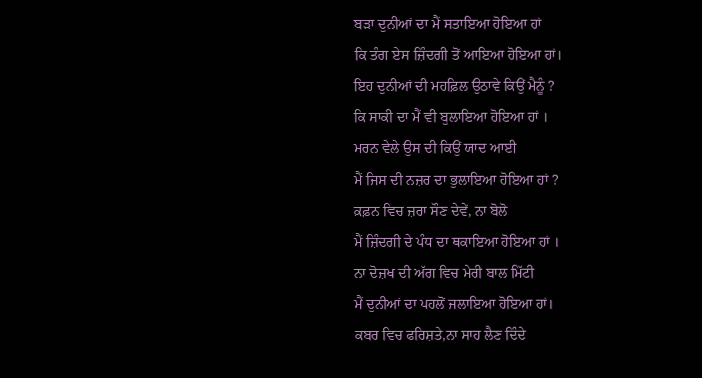ਬੜਾ ਦੁਨੀਆਂ ਦਾ ਮੈਂ ਸਤਾਇਆ ਹੋਇਆ ਹਾਂ
ਕਿ ਤੰਗ ਏਸ ਜ਼ਿੰਦਗੀ ਤੋਂ ਆਇਆ ਹੋਇਆ ਹਾਂ।
ਇਹ ਦੁਨੀਆਂ ਦੀ ਮਹਫ਼ਿਲ ਉਠਾਵੇ ਕਿਉਂ ਮੈਨੂੰ ?
ਕਿ ਸਾਕੀ ਦਾ ਮੈਂ ਵੀ ਬੁਲਾਇਆ ਹੋਇਆ ਹਾਂ ।
ਮਰਨ ਵੇਲੇ ਉਸ ਦੀ ਕਿਉਂ ਯਾਦ ਆਈ
ਮੈਂ ਜਿਸ ਦੀ ਨਜ਼ਰ ਦਾ ਭੁਲਾਇਆ ਹੋਇਆ ਹਾਂ ?
ਕ਼ਫ਼ਨ ਵਿਚ ਜ਼ਰਾ ਸੌਣ ਦੇਵੇਂ, ਨਾ ਬੋਲੋ
ਮੈਂ ਜ਼ਿੰਦਗੀ ਦੇ ਪੰਧ ਦਾ ਥਕਾਇਆ ਹੋਇਆ ਹਾਂ ।
ਨਾ ਦੋਜ਼ਖ ਦੀ ਅੱਗ ਵਿਚ ਮੇਰੀ ਬਾਲ ਮਿੱਟੀ
ਮੈਂ ਦੁਨੀਆਂ ਦਾ ਪਹਲੋਂ ਜਲਾਇਆ ਹੋਇਆ ਹਾਂ।
ਕਬਰ ਵਿਚ ਫਰਿਸ਼ਤੇ,ਨਾ ਸਾਹ ਲੈਣ ਦਿੰਦੇ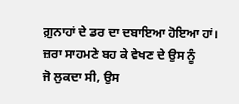ਗ਼ੁਨਾਹਾਂ ਦੇ ਡਰ ਦਾ ਦਬਾਇਆ ਹੋਇਆ ਹਾਂ।
ਜ਼ਰਾ ਸਾਹਮਣੇ ਬਹ ਕੇ ਵੇਖਣ ਦੇ ਉਸ ਨੂੰ
ਜੋ ਲੁਕਦਾ ਸੀ, ਉਸ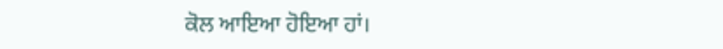ਕੋਲ ਆਇਆ ਹੋਇਆ ਹਾਂ।